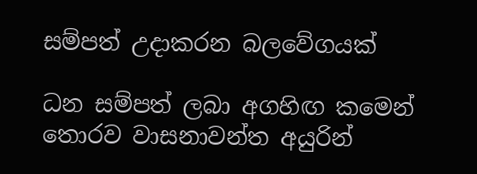සම්පත් උදාකරන බලවේගයක්

ධන සම්පත් ලබා අගහිඟ කමෙන් තොරව වාසනාවන්ත අයුරින්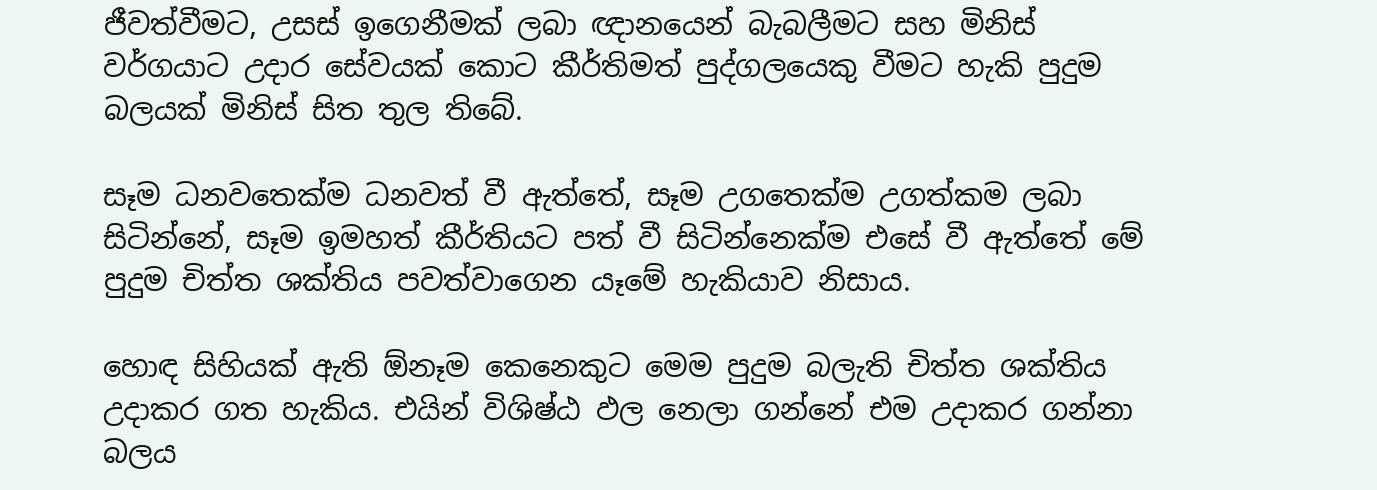ජීවත්වීමට, උසස් ඉගෙනීමක් ලබා ඥානයෙන් බැබලීමට සහ මිනිස් වර්ගයාට උදාර සේවයක් කොට කීර්තිමත් පුද්ගලයෙකු වීමට හැකි පුදුම බලයක් මිනිස් සිත තුල තිබේ.

සෑම ධනවතෙක්ම ධනවත් වී ඇත්තේ, සෑම උගතෙක්ම උගත්කම ලබා සිටින්නේ, සෑම ඉමහත් කීර්තියට පත් වී සිටින්නෙක්ම එසේ වී ඇත්තේ මේ පුදුම චිත්ත ශක්තිය පවත්වාගෙන යෑමේ හැකියාව නිසාය.

හොඳ සිහියක් ඇති ඕනෑම කෙනෙකුට මෙම පුදුම බලැති චිත්ත ශක්තිය උදාකර ගත හැකිය. එයින් විශිෂ්ඨ ඵල නෙලා ගන්නේ එම උදාකර ගන්නා බලය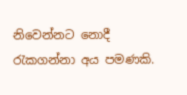නිවෙන්නට නොදී රැකගන්නා අය පමණකි.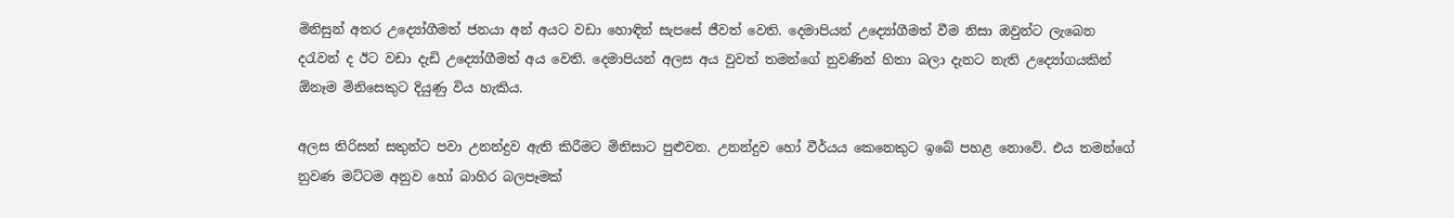මිනිසුන් අතර උද්‍යෝගීමත් ජනයා අන් අයට වඩා හොඳින් සැපසේ ජීවත් වෙති. දෙමාපියන් උද්‍යෝගීමත් වීම නිසා ඔවුන්ට ලැබෙන දරැවන් ද ඊට වඩා දැඩි උද්‍යෝගීමත් අය වෙති. දෙමාපියන් අලස අය වුවත් තමන්ගේ නුවණින් හිතා බලා දැනට නැති උද්‍යෝගයකින් ඕනෑම මිනිසෙකුට දියුණු විය හැකිය.

අලස තිරිසන් සතුන්ට පවා උනන්දුව ඇති කිරීමට මිනිසාට පුළුවන. උනන්දුව හෝ වීර්යය කෙනෙකුට ඉබේ පහළ නොවේ. එය තමන්ගේ නුවණ මට්ටම අනුව හෝ බාහිර බලපෑමක්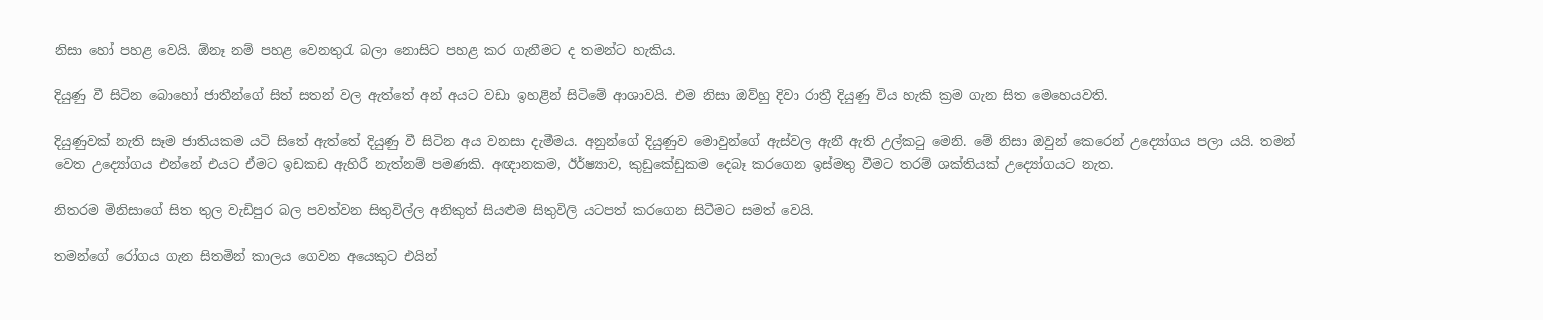නිසා හෝ පහළ වෙයි. ඕනෑ නම් පහළ වෙනතුරැ බලා නොසිට පහළ කර ගැනීමට ද තමන්ට හැකිය.

දියුණු වී සිටින බොහෝ ජාතීන්ගේ සිත් සතන් වල ඇත්තේ අන් අයට වඩා ඉහළින් සිටිමේ ආශාවයි. එම නිසා ඔව්හු දිවා රාත්‍රී දියුණු විය හැකි ක්‍රම ගැන සිත මෙහෙයවති.

දියුණුවක් නැති සෑම ජාතියකම යටි සිතේ ඇත්තේ දියුණු වී සිටින අය වනසා දැමීමය. අනුන්ගේ දියුණුව මොවුන්ගේ ඇස්වල ඇනී ඇති උල්කටු මෙනි. මේ නිසා ඔවුන් කෙරෙන් උද්‍යෝගය පලා යයි. තමන් වෙත උද්‍යෝගය එන්නේ එයට ඒමට ඉඩකඩ ඇහිරී නැත්නම් පමණකි. අඥානකම, ඊර්ෂ්‍යාව, කුඩුකේඩුකම දෙබෑ කරගෙන ඉස්මතු වීමට තරම් ශක්තියක් උද්‍යෝගයට නැත.

නිතරම මිනිසාගේ සිත තුල වැඩිපුර බල පවත්වන සිතුවිල්ල අනිකුත් සියළුම සිතුවිලි යටපත් කරගෙන සිටීමට සමත් වෙයි.

තමන්ගේ රෝගය ගැන සිතමින් කාලය ගෙවන අයෙකුට එයින්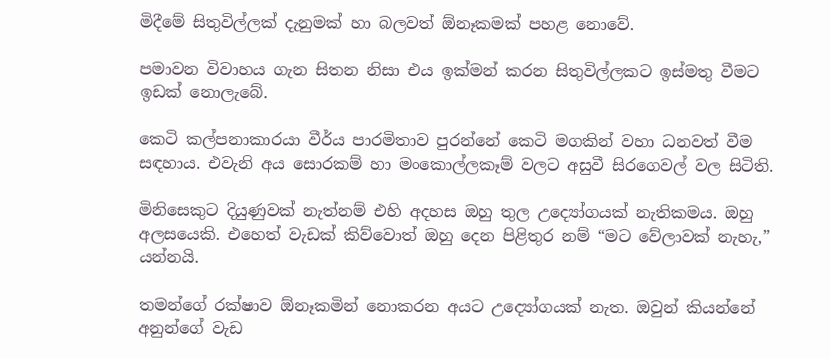මිදීමේ සිතුවිල්ලක් දැනුමක් හා බලවත් ඕනෑකමක් පහළ නොවේ.

පමාවන විවාහය ගැන සිතන නිසා එය ඉක්මන් කරන සිතුවිල්ලකට ඉස්මතු වීමට ඉඩක් නොලැබේ.

කෙටි කල්පනාකාරයා වීර්ය පාරමිතාව පුරන්නේ කෙටි මගකින් වහා ධනවත් වීම සඳහාය. එවැනි අය සොරකම් හා මංකොල්ලකෑම් වලට අසුවී සිරගෙවල් වල සිටිති.

මිනිසෙකුට දියුණුවක් නැත්නම් එහි අදහස ඔහු තුල උද්‍යෝගයක් නැතිකමය. ඔහු අලසයෙකි. එහෙත් වැඩක් කිව්වොත් ඔහු දෙන පිළිතුර නම් “මට වේලාවක් නැහැ,” යන්නයි.

තමන්ගේ රක්ෂාව ඕනෑකමින් නොකරන අයට උද්‍යෝගයක් නැත. ඔවුන් කියන්නේ අනුන්ගේ වැඩ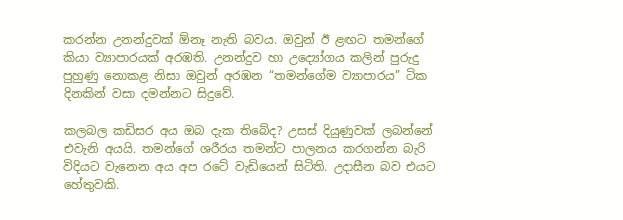කරන්න උනන්දුවක් ඕනෑ නැති බවය. ඔවුන් ඊ ළඟට තමන්ගේ කියා ව්‍යාපාරයක් අරඹති. උනන්දුව හා උද්‍යෝගය කලින් පුරුදු පුහුණු නොකළ නිසා ඔවුන් අරඹන “තමන්ගේම ව්‍යාපාරය” ටික දිනකින් වසා දමන්නට සිදුවේ.

කලබල කඩිසර අය ඔබ දැක තිබේද? උසස් දියුණුවක් ලබන්නේ එවැනි අයයි. තමන්ගේ ශරීරය තමන්ට පාලනය කරගන්න බැරි විදියට වැනෙන අය අප රටේ වැඩියෙන් සිටිති. උදාසීන බව එයට හේතුවකි.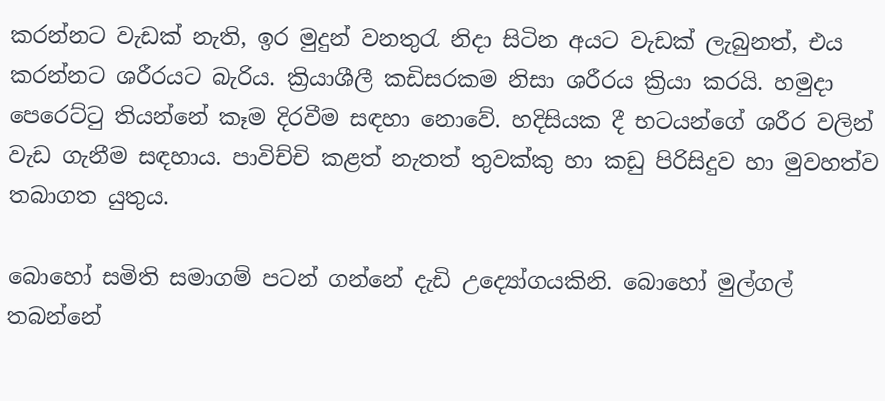කරන්නට වැඩක් නැති, ඉර මුදුන් වනතුරැ නිදා සිටින අයට වැඩක් ලැබුනත්, එය කරන්නට ශරීරයට බැරිය. ක්‍රියාශීලී කඩිසරකම නිසා ශරීරය ක්‍රියා කරයි. හමුදා පෙරෙට්ටු තියන්නේ කෑම දිරවීම සඳහා නොවේ. හදිසියක දී භටයන්ගේ ශරීර වලින් වැඩ ගැනීම සඳහාය. පාවිච්චි කළත් නැතත් තුවක්කු හා කඩු පිරිසිදුව හා මුවහත්ව තබාගත යුතුය.

බොහෝ සමිති සමාගම් පටන් ගන්නේ දැඩි උද්‍යෝගයකිනි. බොහෝ මුල්ගල් තබන්නේ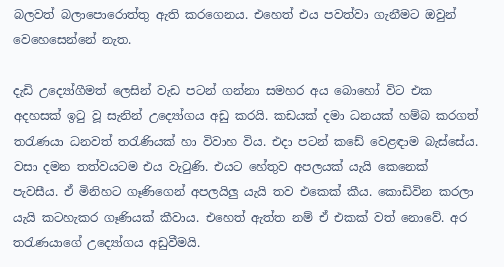බලවත් බලාපොරොත්තු ඇති කරගෙනය. එහෙත් එය පවත්වා ගැනීමට ඔවුන් වෙහෙසෙන්නේ නැත.

දැඩි උද්‍යෝගීමත් ලෙසින් වැඩ පටන් ගන්නා සමහර අය බොහෝ විට එක අදහසක් ඉටු වූ සැනින් උද්‍යෝගය අඩු කරයි. කඩයක් දමා ධනයක් හම්බ කරගත් තරැණයා ධනවත් තරැණියක් හා විවාහ විය. එදා පටන් කඩේ වෙළඳාම බැස්සේය. වසා දමන තත්වයටම එය වැටුණි. එයට හේතුව අපලයක් යැයි කෙනෙක් පැවසීය. ඒ මිනිහට ගෑණිගෙන් අපලයිලු යැයි තව එකෙක් කීය. කොඩිවින කරලා යැයි කටහැකර ගෑණියක් කීවාය. එහෙත් ඇත්ත නම් ඒ එකක් වත් නොවේ. අර තරැණයාගේ උද්‍යෝගය අඩුවීමයි.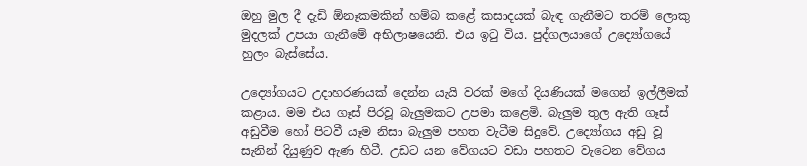ඔහු මුල දී දැඩි ඕනෑකමකින් හම්බ කළේ කසාදයක් බැඳ ගැනීමට තරම් ලොකු මුදලක් උපයා ගැනීමේ අභිලාෂයෙනි. එය ඉටු විය. පුද්ගලයාගේ උද්‍යෝගයේ හුලං බැස්සේය.

උද්‍යෝගයට උදාහරණයක් දෙන්න යැයි වරක් මගේ දියණියක් මගෙන් ඉල්ලීමක් කළාය. මම එය ගෑස් පිරවූ බැලුමකට උපමා කළෙමි. බැලුම තුල ඇති ගෑස් අඩුවීම හෝ පිටවී යෑම නිසා බැලුම පහත වැටීම සිදුවේ. උද්‍යෝගය අඩු වූ සැනින් දියුණුව ඇණ හිටී. උඩට යන වේගයට වඩා පහතට වැටෙන වේගය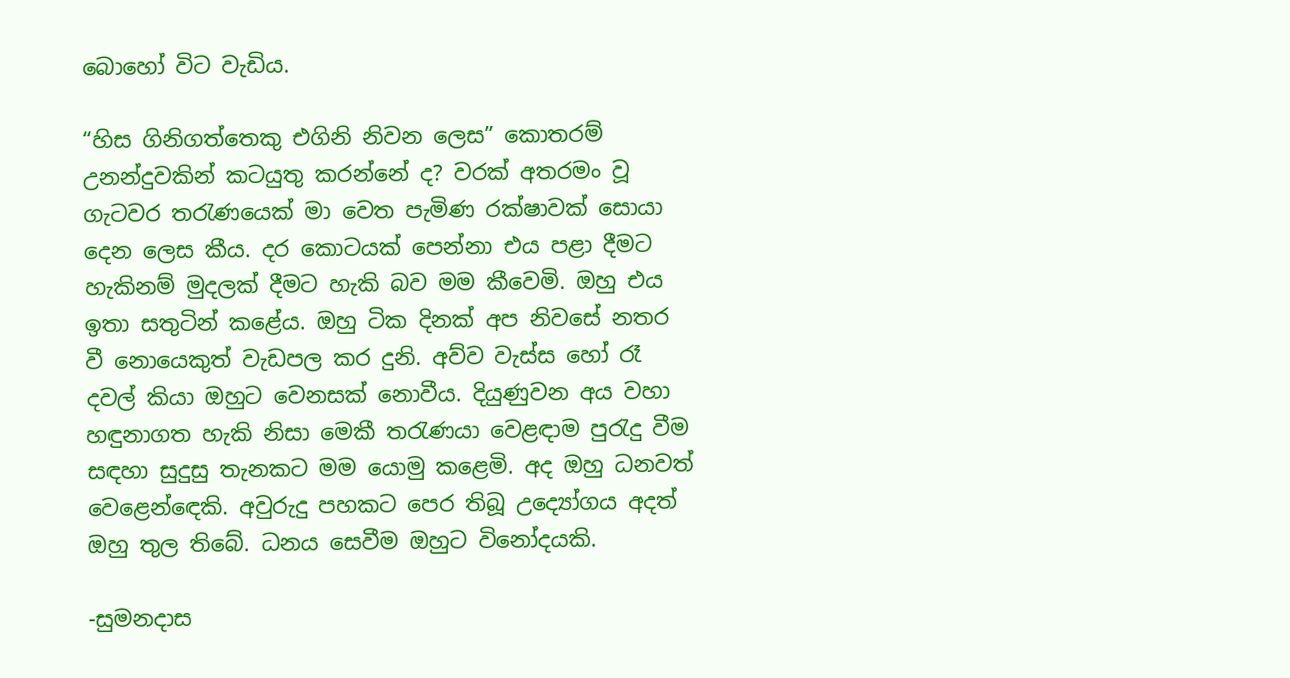බොහෝ විට වැඩිය.

“හිස ගිනිගත්තෙකු එගිනි නිවන ලෙස” කොතරම් උනන්දුවකින් කටයුතු කරන්නේ ද? වරක් අතරමං වූ ගැටවර තරැණයෙක් මා වෙත පැමිණ රක්ෂාවක් සොයා දෙන ලෙස කීය. දර කොටයක් පෙන්නා එය පළා දීමට හැකිනම් මුදලක් දීමට හැකි බව මම කීවෙමි. ඔහු එය ඉතා සතුටින් කළේය. ඔහු ටික දිනක් අප නිවසේ නතර වී නොයෙකුත් වැඩපල කර දුනි. අව්ව වැස්ස හෝ රෑ දවල් කියා ඔහුට වෙනසක් නොවීය. දියුණුවන අය වහා හඳුනාගත හැකි නිසා මෙකී තරැණයා වෙළඳාම පුරැදු වීම සඳහා සුදුසු තැනකට මම යොමු කළෙමි. අද ඔහු ධනවත් වෙළෙන්ඳෙකි. අවුරුදු පහකට පෙර තිබූ උද්‍යෝගය අදත් ඔහු තුල තිබේ. ධනය සෙවීම ඔහුට විනෝදයකි.

-සුමනදාස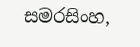සමරසිංහ,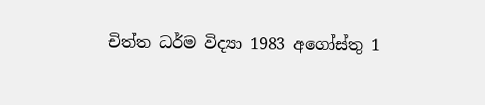චිත්ත ධර්ම විද්‍යා 1983 අගෝස්තු 1